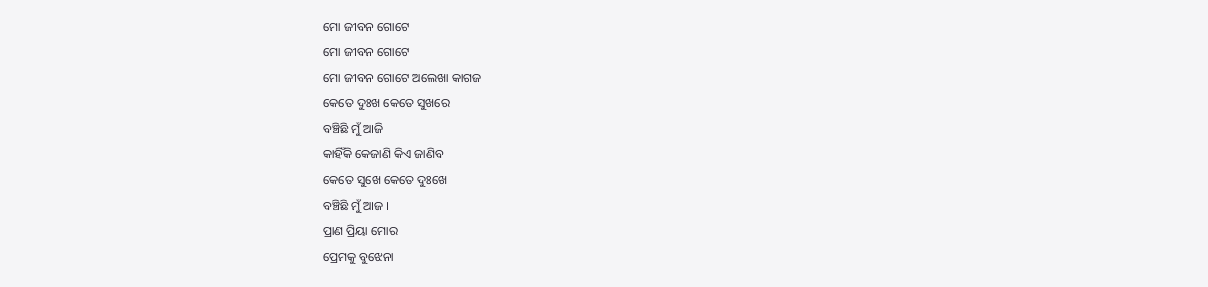ମୋ ଜୀବନ ଗୋଟେ
ମୋ ଜୀବନ ଗୋଟେ
ମୋ ଜୀବନ ଗୋଟେ ଅଲେଖା କାଗଜ
କେତେ ଦୁଃଖ କେତେ ସୁଖରେ
ବଞ୍ଚିଛି ମୁଁ ଆଜି
କାହିଁକି କେଜାଣି କିଏ ଜାଣିବ
କେତେ ସୁଖେ କେତେ ଦୁଃଖେ
ବଞ୍ଚିଛି ମୁଁ ଆଜ ।
ପ୍ରାଣ ପ୍ରିୟା ମୋର
ପ୍ରେମକୁ ବୁଝେନା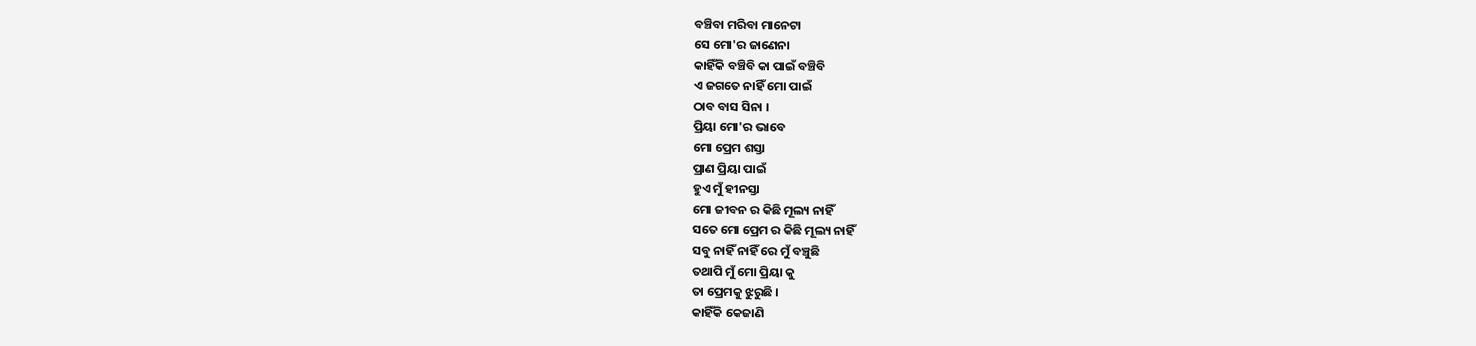ବଞ୍ଚିବା ମରିବା ମାନେଟା
ସେ ମୋ'ର ଜାଣେନା
କାହିଁକି ବଞ୍ଚିବି କା ପାଇଁ ବଞ୍ଚିବି
ଏ ଜଗତେ ନାହିଁ ମୋ ପାଇଁ
ଠାବ ବାସ ସିନା ।
ପ୍ରିୟା ମୋ'ର ଭାବେ
ମୋ ପ୍ରେମ ଶସ୍ତା
ପ୍ରାଣ ପ୍ରିୟା ପାଇଁ
ହୁଏ ମୁଁ ହୀନସ୍ତା
ମୋ ଜୀବନ ର କିଛି ମୂଲ୍ୟ ନାହିଁ
ସତେ ମୋ ପ୍ରେମ ର କିଛି ମୂଲ୍ୟ ନାହିଁ
ସବୁ ନାହିଁ ନାହିଁ ରେ ମୁଁ ବଞ୍ଚୁଛି
ତଥାପି ମୁଁ ମୋ ପ୍ରିୟା କୁ
ତା ପ୍ରେମକୁ ଝୁରୁଛି ।
କାହିଁକି କେଜାଣି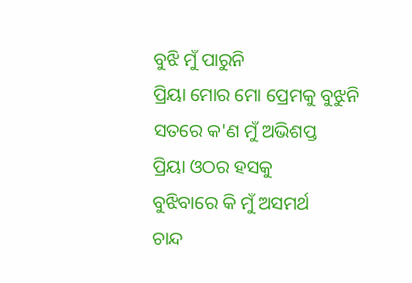ବୁଝି ମୁଁ ପାରୁନି
ପ୍ରିୟା ମୋର ମୋ ପ୍ରେମକୁ ବୁଝୁନି
ସତରେ କ'ଣ ମୁଁ ଅଭିଶପ୍ତ
ପ୍ରିୟା ଓଠର ହସକୁ
ବୁଝିବାରେ କି ମୁଁ ଅସମର୍ଥ
ଚାନ୍ଦ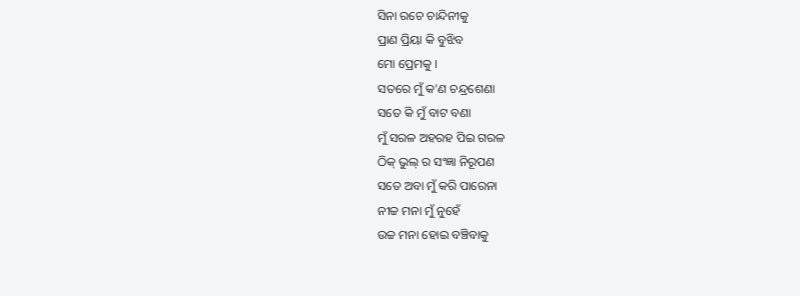ସିନା ରଚେ ଚାନ୍ଦିନୀକୁ
ପ୍ରାଣ ପ୍ରିୟା କି ବୁଝିବ
ମୋ ପ୍ରେମକୁ ।
ସତରେ ମୁଁ କ'ଣ ଚନ୍ଦ୍ରଶେଣା
ସତେ କି ମୁଁ ବାଟ ବଣା
ମୁଁ ସରଳ ଅହରହ ପିଇ ଗରଳ
ଠିକ୍ ଭୁଲ୍ ର ସଂଜ୍ଞା ନିରୂପଣ
ସତେ ଅବା ମୁଁ କରି ପାରେନା
ନୀଚ୍ଚ ମନା ମୁଁ ନୁହେଁ
ଉଚ୍ଚ ମନା ହୋଇ ବଞ୍ଚିବାକୁ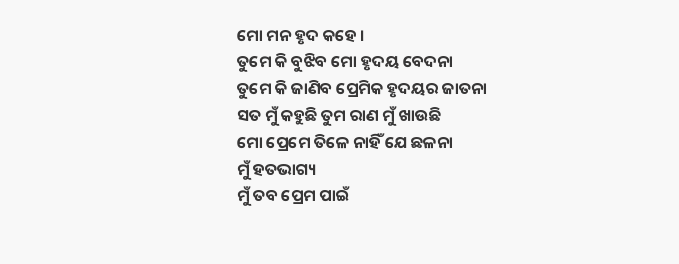ମୋ ମନ ହୃଦ କହେ ।
ତୁମେ କି ବୁଝିବ ମୋ ହୃଦୟ ବେଦନା
ତୁମେ କି ଜାଣିବ ପ୍ରେମିକ ହୃଦୟର ଜାତନା
ସତ ମୁଁ କହୁଛି ତୁମ ରାଣ ମୁଁ ଖାଉଛି
ମୋ ପ୍ରେମେ ତିଳେ ନାହିଁ ଯେ ଛଳନା
ମୁଁ ହତଭାଗ୍ୟ
ମୁଁ ତବ ପ୍ରେମ ପାଇଁ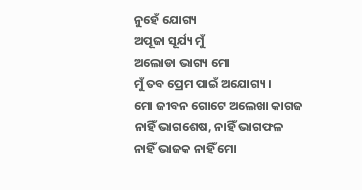ନୁହେଁ ଯୋଗ୍ୟ
ଅପୂଜା ସୂର୍ଯ୍ୟ ମୁଁ
ଅଲୋଡା ଭାଗ୍ୟ ମୋ
ମୁଁ ତବ ପ୍ରେମ ପାଇଁ ଅଯୋଗ୍ୟ ।
ମୋ ଜୀବନ ଗୋଟେ ଅଲେଖା କାଗଜ
ନାହିଁ ଭାଗଶେଷ, ନାହିଁ ଭାଗଫଳ
ନାହିଁ ଭାଜକ ନାହିଁ ମୋ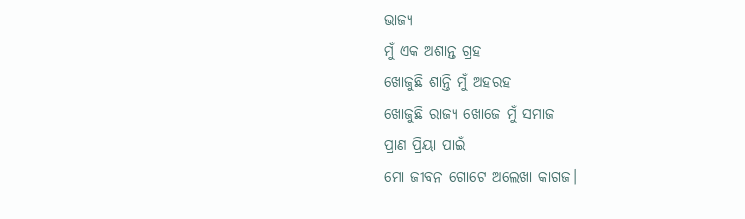ଭାଜ୍ୟ
ମୁଁ ଏକ ଅଶାନ୍ତ ଗ୍ରହ
ଖୋଜୁଛି ଶାନ୍ତି ମୁଁ ଅହରହ
ଖୋଜୁଛି ରାଜ୍ୟ ଖୋଜେ ମୁଁ ସମାଜ
ପ୍ରାଣ ପ୍ରିୟା ପାଇଁ
ମୋ ଜୀବନ ଗୋଟେ ଅଲେଖା କାଗଜ।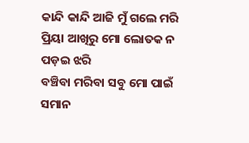କାନ୍ଦି କାନ୍ଦି ଆଜି ମୁଁ ଗଲେ ମରି
ପ୍ରିୟା ଆଖିରୁ ମୋ ଲୋତକ ନ ପଡ଼ଇ ଝରି
ବଞ୍ଚିବା ମରିବା ସବୁ ମୋ ପାଇଁ ସମାନ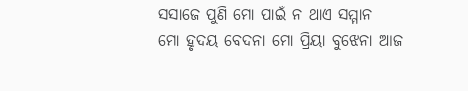ସସାଜେ ପୁଣି ମୋ ପାଇଁ ନ ଥାଏ ସମ୍ମାନ
ମୋ ହୃଦୟ ବେଦନା ମୋ ପ୍ରିୟା ବୁଝେନା ଆଜ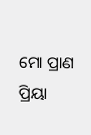ମୋ ପ୍ରାଣ ପ୍ରିୟା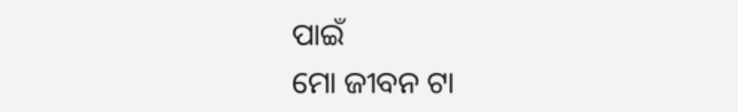ପାଇଁ
ମୋ ଜୀବନ ଟା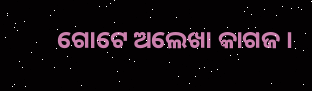ଗୋଟେ ଅଲେଖା କାଗଜ ।